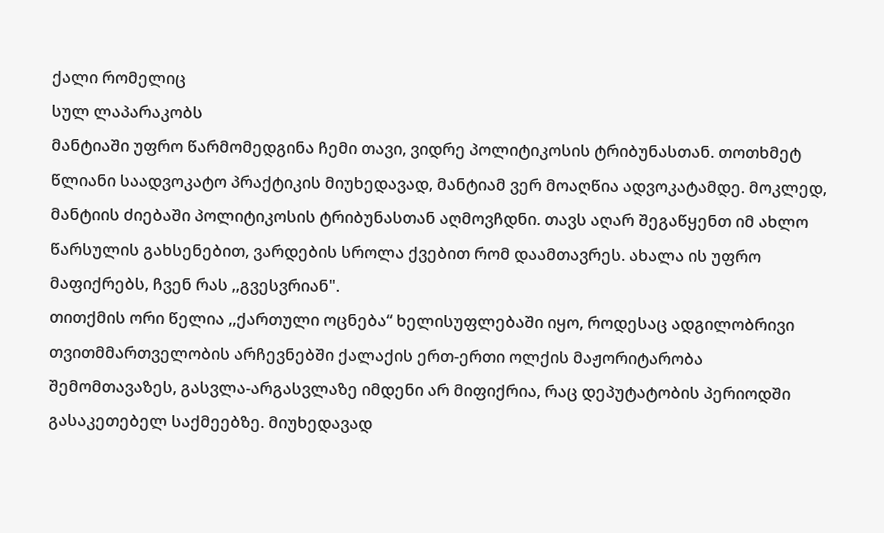ქალი რომელიც
სულ ლაპარაკობს
მანტიაში უფრო წარმომედგინა ჩემი თავი, ვიდრე პოლიტიკოსის ტრიბუნასთან. თოთხმეტ წლიანი საადვოკატო პრაქტიკის მიუხედავად, მანტიამ ვერ მოაღწია ადვოკატამდე. მოკლედ, მანტიის ძიებაში პოლიტიკოსის ტრიბუნასთან აღმოვჩდნი. თავს აღარ შეგაწყენთ იმ ახლო წარსულის გახსენებით, ვარდების სროლა ქვებით რომ დაამთავრეს. ახალა ის უფრო მაფიქრებს, ჩვენ რას ,,გვესვრიან".
თითქმის ორი წელია ,,ქართული ოცნება“ ხელისუფლებაში იყო, როდესაც ადგილობრივი თვითმმართველობის არჩევნებში ქალაქის ერთ-ერთი ოლქის მაჟორიტარობა შემომთავაზეს, გასვლა-არგასვლაზე იმდენი არ მიფიქრია, რაც დეპუტატობის პერიოდში გასაკეთებელ საქმეებზე. მიუხედავად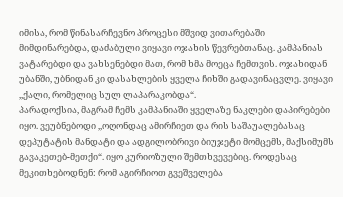იმისა, რომ წინასარჩევნო პროცესი მშვიდ ვითარებაში მიმდინარებდა, დაძაბული ვიყავი ოჯახის წევრებთანაც. კამპანიას ვატარებდი და ვახსენებდი მათ, რომ ხმა მოეცა ჩემთვის. ოჯახიდან უბანში, უბნიდან კი დასახლების ყველა ჩიხში გადავინაცვლე. ვიყავი ,,ქალი, რომელიც სულ ლაპარაკობდა“.
პარადოქსია, მაგრამ ჩემს კამპანიაში ყველაზე ნაკლები დაპირებები იყო. ვეუბნებოდი ,,ოღონდაც ამირჩიეთ და რის საშაუალებასაც დეპუტატის მანდატი და ადგილობრივი ბიუჯეტი მომცემს, მაქსიმუმს გავაკეთებ-მეთქი“. იყო კურიოზული შემთხვევებიც. როდესაც მეკითხებოდნენ: რომ აგირჩიოთ გვეშველება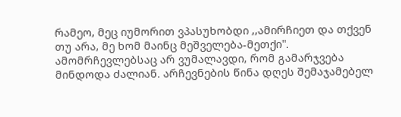რამეო, მეც იუმორით ვპასუხობდი ,,ამირჩიეთ და თქვენ თუ არა, მე ხომ მაინც მეშველება-მეთქი".
ამომრჩევლებსაც არ ვუმალავდი, რომ გამარჯვება მინდოდა ძალიან. არჩევნების წინა დღეს შემაჯამებელ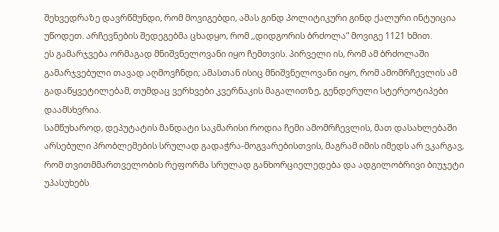შეხვედრაზე დავრწმუნდი, რომ მოვიგებდი, ამას გინდ პოლიტიკური გინდ ქალური ინტუიცია უწოდეთ. არჩევნების შედეგებმა ცხადყო, რომ ,,დიდგორის ბრძოლა“ მოვიგე 1121 ხმით.
ეს გამარჯვება ორმაგად მნიშვნელოვანი იყო ჩემთვის. პირველი ის, რომ ამ ბრძოლაში გამარჯვებული თავად აღმოვჩნდი; ამასთან ისიც მნიშვნელოვანი იყო, რომ ამომრჩევლის ამ გადაწყვეტილებამ, თუმდაც ვერხვები კვერნაკის მაგალითზე, გენდერული სტერეოტიპები დაამსხვრია.
სამწუხაროდ, დეპუტატის მანდატი საკმარისი როდია ჩემი ამომრჩევლის, მათ დასახლებაში არსებული პრობლემების სრულად გადაჭრა-მოგვარებისთვის, მაგრამ იმის იმედს არ ვკარგავ, რომ თვითმმართველობის რეფორმა სრულად განხორციელედება და ადგილობრივი ბიუჯეტი უპასუხებს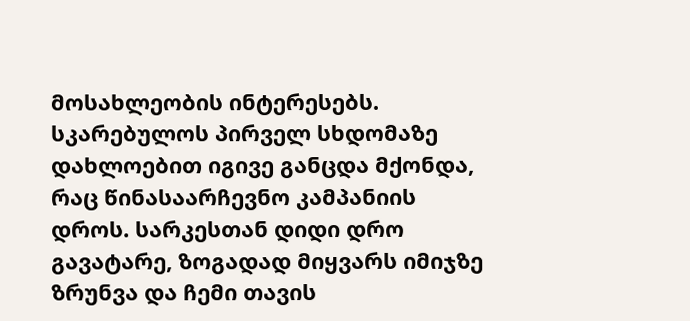მოსახლეობის ინტერესებს.
სკარებულოს პირველ სხდომაზე დახლოებით იგივე განცდა მქონდა, რაც წინასაარჩევნო კამპანიის დროს. სარკესთან დიდი დრო გავატარე, ზოგადად მიყვარს იმიჯზე ზრუნვა და ჩემი თავის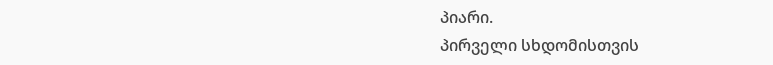პიარი.
პირველი სხდომისთვის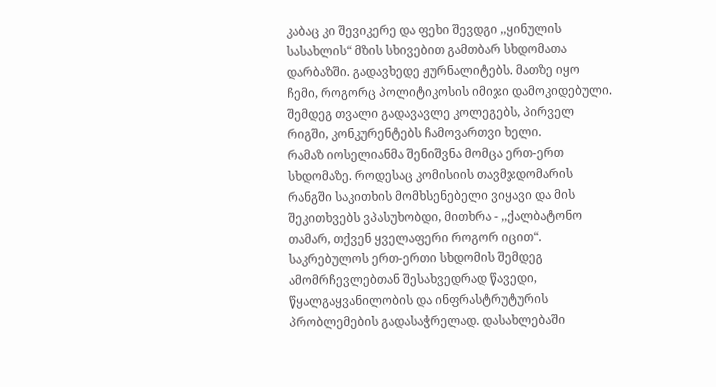კაბაც კი შევიკერე და ფეხი შევდგი ,,ყინულის სასახლის“ მზის სხივებით გამთბარ სხდომათა დარბაზში. გადავხედე ჟურნალიტებს. მათზე იყო ჩემი, როგორც პოლიტიკოსის იმიჯი დამოკიდებული. შემდეგ თვალი გადავავლე კოლეგებს, პირველ რიგში, კონკურენტებს ჩამოვართვი ხელი.
რამაზ იოსელიანმა შენიშვნა მომცა ერთ-ერთ სხდომაზე. როდესაც კომისიის თავმჯდომარის რანგში საკითხის მომხსენებელი ვიყავი და მის შეკითხვებს ვპასუხობდი, მითხრა - ,,ქალბატონო თამარ, თქვენ ყველაფერი როგორ იცით“.
საკრებულოს ერთ-ერთი სხდომის შემდეგ ამომრჩევლებთან შესახვედრად წავედი, წყალგაყვანილობის და ინფრასტრუტურის პრობლემების გადასაჭრელად. დასახლებაში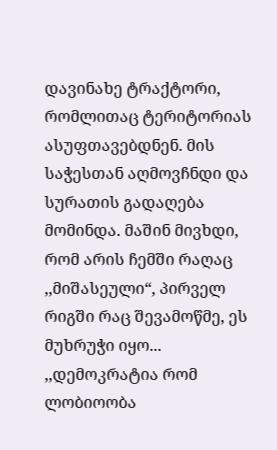დავინახე ტრაქტორი, რომლითაც ტერიტორიას ასუფთავებდნენ. მის საჭესთან აღმოვჩნდი და სურათის გადაღება მომინდა. მაშინ მივხდი, რომ არის ჩემში რაღაც ,,მიშასეული“, პირველ რიგში რაც შევამოწმე, ეს მუხრუჭი იყო...
,,დემოკრატია რომ ლობიოობა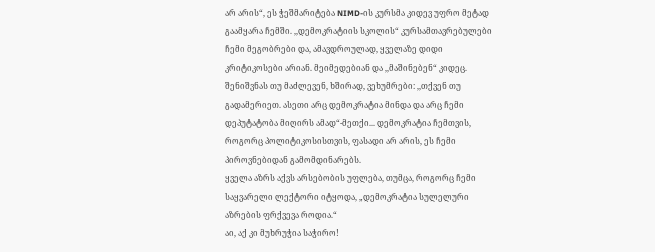არ არის“, ეს ჭეშმარიტება NIMD-ის კურსმა კიდევ უფრო მეტად გაამყარა ჩემში. ,,დემოკრატიის სკოლის“ კურსამთავრებულები ჩემი მეგობრები და, ამავდროულად, ყველაზე დიდი კრიტიკოსები არიან. მეიმედებიან და ,,მაშინებენ“ კიდეც. შენიშვნას თუ მაძლევენ, ხშირად, ვეხუმრები: ,,თქვენ თუ გადამერიეთ. ასეთი არც დემოკრატია მინდა და არც ჩემი დეპუტატობა მიღირს ამად“-მეთქი... დემოკრატია ჩემთვის, როგორც პოლიტიკოსისთვის, ფასადი არ არის, ეს ჩემი პიროვნებიდან გამომდინარებს.
ყველა აზრს აქვს არსებობის უფლება, თუმცა, როგორც ჩემი საყვარელი ლექტორი იტყოდა, „დემოკრატია სულელური აზრების ფრქვევა როდია.“
აი, აქ კი მუხრუჭია საჭირო!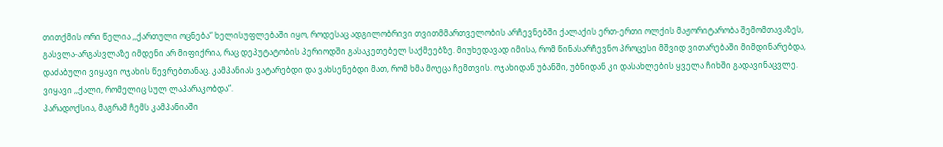თითქმის ორი წელია ,,ქართული ოცნება“ ხელისუფლებაში იყო, როდესაც ადგილობრივი თვითმმართველობის არჩევნებში ქალაქის ერთ-ერთი ოლქის მაჟორიტარობა შემომთავაზეს, გასვლა-არგასვლაზე იმდენი არ მიფიქრია, რაც დეპუტატობის პერიოდში გასაკეთებელ საქმეებზე. მიუხედავად იმისა, რომ წინასარჩევნო პროცესი მშვიდ ვითარებაში მიმდინარებდა, დაძაბული ვიყავი ოჯახის წევრებთანაც. კამპანიას ვატარებდი და ვახსენებდი მათ, რომ ხმა მოეცა ჩემთვის. ოჯახიდან უბანში, უბნიდან კი დასახლების ყველა ჩიხში გადავინაცვლე. ვიყავი ,,ქალი, რომელიც სულ ლაპარაკობდა“.
პარადოქსია, მაგრამ ჩემს კამპანიაში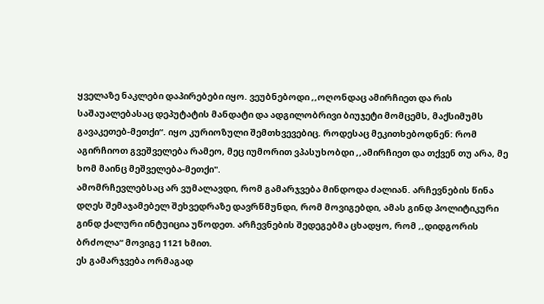ყველაზე ნაკლები დაპირებები იყო. ვეუბნებოდი ,,ოღონდაც ამირჩიეთ და რის საშაუალებასაც დეპუტატის მანდატი და ადგილობრივი ბიუჯეტი მომცემს, მაქსიმუმს გავაკეთებ-მეთქი“. იყო კურიოზული შემთხვევებიც. როდესაც მეკითხებოდნენ: რომ აგირჩიოთ გვეშველება რამეო, მეც იუმორით ვპასუხობდი ,,ამირჩიეთ და თქვენ თუ არა, მე ხომ მაინც მეშველება-მეთქი".
ამომრჩევლებსაც არ ვუმალავდი, რომ გამარჯვება მინდოდა ძალიან. არჩევნების წინა დღეს შემაჯამებელ შეხვედრაზე დავრწმუნდი, რომ მოვიგებდი, ამას გინდ პოლიტიკური გინდ ქალური ინტუიცია უწოდეთ. არჩევნების შედეგებმა ცხადყო, რომ ,,დიდგორის ბრძოლა“ მოვიგე 1121 ხმით.
ეს გამარჯვება ორმაგად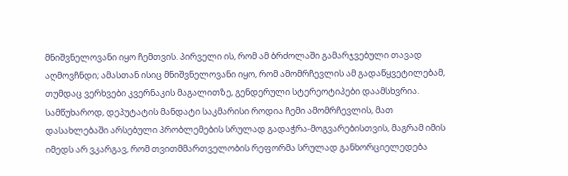მნიშვნელოვანი იყო ჩემთვის. პირველი ის, რომ ამ ბრძოლაში გამარჯვებული თავად აღმოვჩნდი; ამასთან ისიც მნიშვნელოვანი იყო, რომ ამომრჩევლის ამ გადაწყვეტილებამ, თუმდაც ვერხვები კვერნაკის მაგალითზე, გენდერული სტერეოტიპები დაამსხვრია.
სამწუხაროდ, დეპუტატის მანდატი საკმარისი როდია ჩემი ამომრჩევლის, მათ დასახლებაში არსებული პრობლემების სრულად გადაჭრა-მოგვარებისთვის, მაგრამ იმის იმედს არ ვკარგავ, რომ თვითმმართველობის რეფორმა სრულად განხორციელედება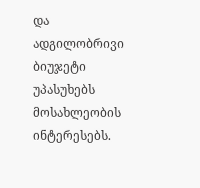და ადგილობრივი ბიუჯეტი უპასუხებს მოსახლეობის ინტერესებს.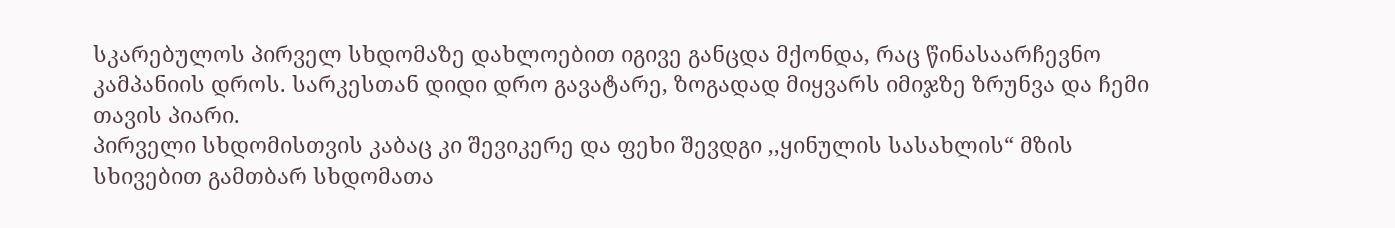სკარებულოს პირველ სხდომაზე დახლოებით იგივე განცდა მქონდა, რაც წინასაარჩევნო კამპანიის დროს. სარკესთან დიდი დრო გავატარე, ზოგადად მიყვარს იმიჯზე ზრუნვა და ჩემი თავის პიარი.
პირველი სხდომისთვის კაბაც კი შევიკერე და ფეხი შევდგი ,,ყინულის სასახლის“ მზის სხივებით გამთბარ სხდომათა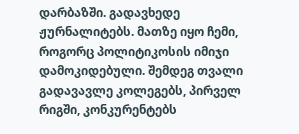დარბაზში. გადავხედე ჟურნალიტებს. მათზე იყო ჩემი, როგორც პოლიტიკოსის იმიჯი დამოკიდებული. შემდეგ თვალი გადავავლე კოლეგებს, პირველ რიგში, კონკურენტებს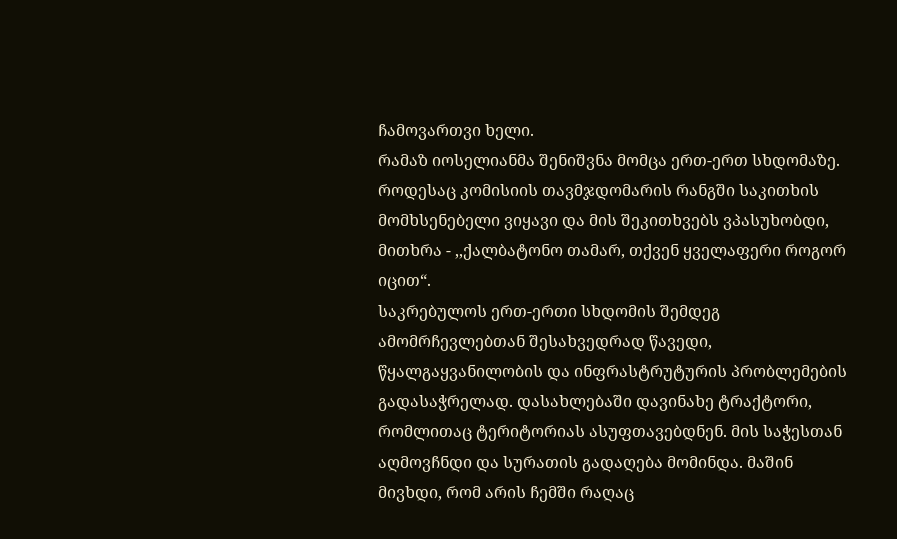ჩამოვართვი ხელი.
რამაზ იოსელიანმა შენიშვნა მომცა ერთ-ერთ სხდომაზე. როდესაც კომისიის თავმჯდომარის რანგში საკითხის მომხსენებელი ვიყავი და მის შეკითხვებს ვპასუხობდი, მითხრა - ,,ქალბატონო თამარ, თქვენ ყველაფერი როგორ იცით“.
საკრებულოს ერთ-ერთი სხდომის შემდეგ ამომრჩევლებთან შესახვედრად წავედი, წყალგაყვანილობის და ინფრასტრუტურის პრობლემების გადასაჭრელად. დასახლებაში დავინახე ტრაქტორი, რომლითაც ტერიტორიას ასუფთავებდნენ. მის საჭესთან აღმოვჩნდი და სურათის გადაღება მომინდა. მაშინ მივხდი, რომ არის ჩემში რაღაც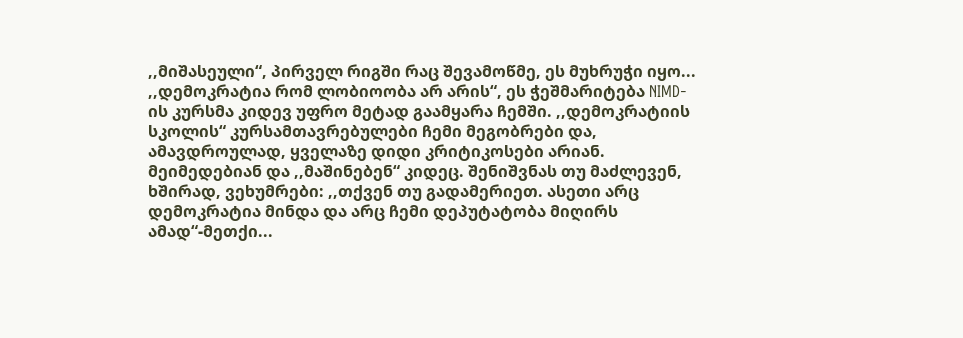,,მიშასეული“, პირველ რიგში რაც შევამოწმე, ეს მუხრუჭი იყო... ,,დემოკრატია რომ ლობიოობა არ არის“, ეს ჭეშმარიტება NIMD-ის კურსმა კიდევ უფრო მეტად გაამყარა ჩემში. ,,დემოკრატიის სკოლის“ კურსამთავრებულები ჩემი მეგობრები და, ამავდროულად, ყველაზე დიდი კრიტიკოსები არიან. მეიმედებიან და ,,მაშინებენ“ კიდეც. შენიშვნას თუ მაძლევენ, ხშირად, ვეხუმრები: ,,თქვენ თუ გადამერიეთ. ასეთი არც დემოკრატია მინდა და არც ჩემი დეპუტატობა მიღირს ამად“-მეთქი...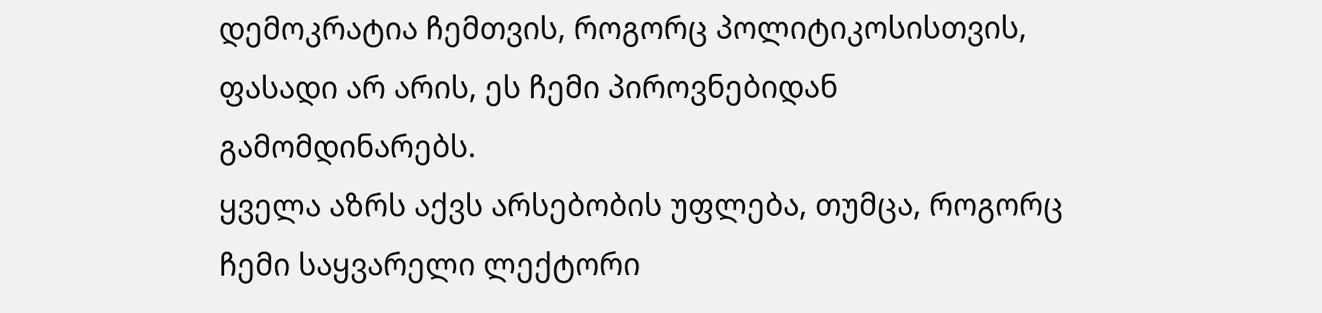დემოკრატია ჩემთვის, როგორც პოლიტიკოსისთვის, ფასადი არ არის, ეს ჩემი პიროვნებიდან გამომდინარებს.
ყველა აზრს აქვს არსებობის უფლება, თუმცა, როგორც ჩემი საყვარელი ლექტორი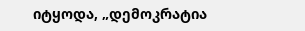იტყოდა, „დემოკრატია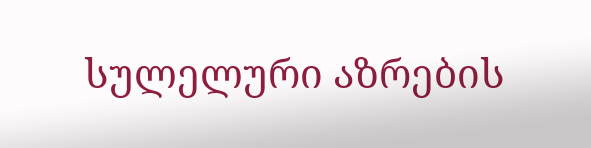სულელური აზრების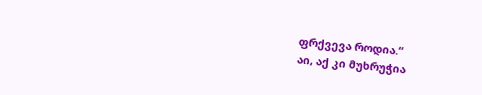ფრქვევა როდია.“
აი, აქ კი მუხრუჭია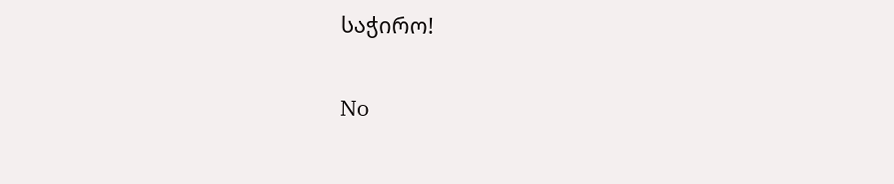საჭირო!

No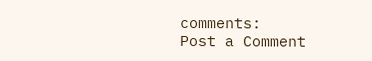comments:
Post a Comment